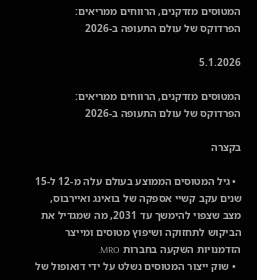המטוסים מזדקנים, הרווחים ממריאים: הפרדוקס של עולם התעופה ב-2026

5.1.2026

המטוסים מזדקנים, הרווחים ממריאים: הפרדוקס של עולם התעופה ב-2026

בקצרה

  • גיל המטוסים הממוצע בעולם עלה מ-12 ל-15 שנים עקב קשיי אספקה של בואינג ואיירבוס, מצב שצפוי להימשך עד 2031, מה שמגדיל את הביקוש לתחזוקה ושיפוץ מטוסים ומייצר הזדמנויות השקעה בחברות MRO.
  • שוק ייצור המטוסים נשלט על ידי דואופול של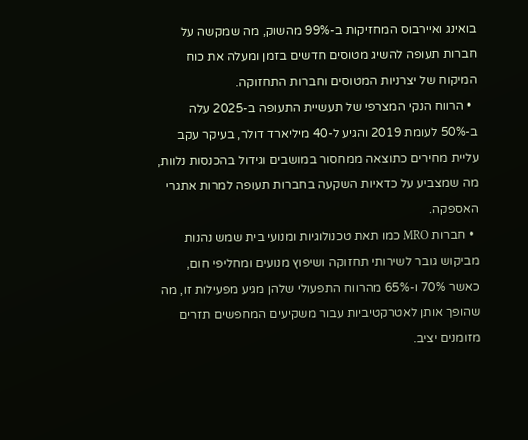בואינג ואיירבוס המחזיקות ב-99% מהשוק, מה שמקשה על חברות תעופה להשיג מטוסים חדשים בזמן ומעלה את כוח המיקוח של יצרניות המטוסים וחברות התחזוקה.
  • הרווח הנקי המצרפי של תעשיית התעופה ב-2025 עלה ב-50% לעומת 2019 והגיע ל-40 מיליארד דולר, בעיקר עקב עליית מחירים כתוצאה ממחסור במושבים וגידול בהכנסות נלוות, מה שמצביע על כדאיות השקעה בחברות תעופה למרות אתגרי האספקה.
  • חברות MRO כמו תאת טכנולוגיות ומנועי בית שמש נהנות מביקוש גובר לשירותי תחזוקה ושיפוץ מנועים ומחליפי חום, כאשר 70% ו-65% מהרווח התפעולי שלהן מגיע מפעילות זו, מה שהופך אותן לאטרקטיביות עבור משקיעים המחפשים תזרים מזומנים יציב.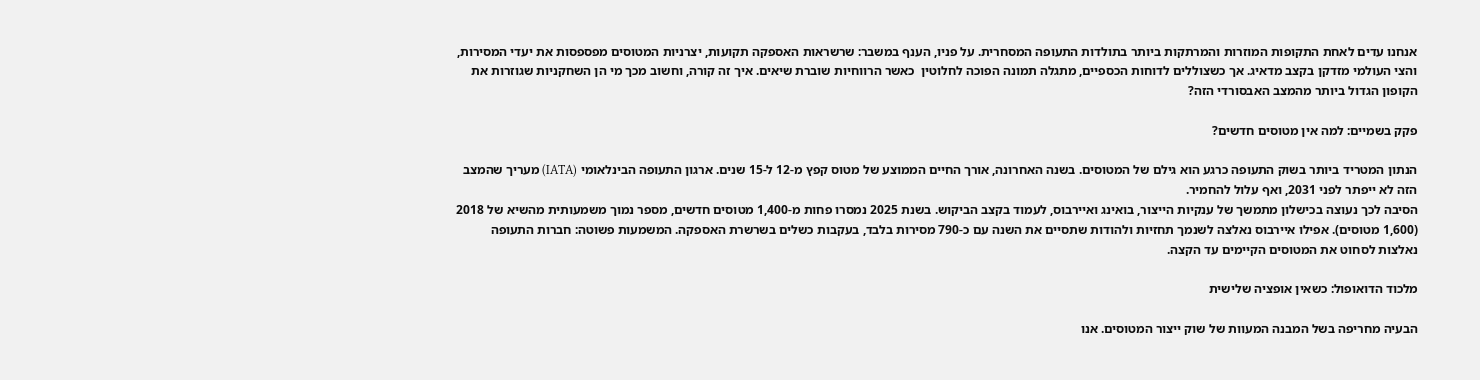אנחנו עדים לאחת התקופות המוזרות והמרתקות ביותר בתולדות התעופה המסחרית. על פניו, הענף במשבר: שרשראות האספקה תקועות, יצרניות המטוסים מפספסות את יעדי המסירות, והצי העולמי מזדקן בקצב מדאיג. אך כשצוללים לדוחות הכספיים, מתגלה תמונה הפוכה לחלוטין  כאשר הרווחיות שוברת שיאים. איך זה קורה, וחשוב מכך מי הן השחקניות שגוזרות את הקופון הגדול ביותר מהמצב האבסורדי הזה?

פקק בשמיים: למה אין מטוסים חדשים?

הנתון המטריד ביותר בשוק התעופה כרגע הוא גילם של המטוסים. בשנה האחרונה, אורך החיים הממוצע של מטוס קפץ מ-12 ל-15 שנים. ארגון התעופה הבינלאומי (IATA) מעריך שהמצב הזה לא ייפתר לפני 2031, ואף עלול להחמיר.
הסיבה לכך נעוצה בכישלון מתמשך של ענקיות הייצור, בואינג ואיירבוס, לעמוד בקצב הביקוש. בשנת 2025 נמסרו פחות מ-1,400 מטוסים חדשים, מספר נמוך משמעותית מהשיא של 2018 (1,600 מטוסים). אפילו איירבוס נאלצה לשנמך תחזיות ולהודות שתסיים את השנה עם כ-790 מסירות בלבד, בעקבות כשלים בשרשרת האספקה. המשמעות פשוטה: חברות התעופה נאלצות לסחוט את המטוסים הקיימים עד הקצה.

מלכוד הדואופול: כשאין אופציה שלישית

הבעיה מחריפה בשל המבנה המעוות של שוק ייצור המטוסים. אנו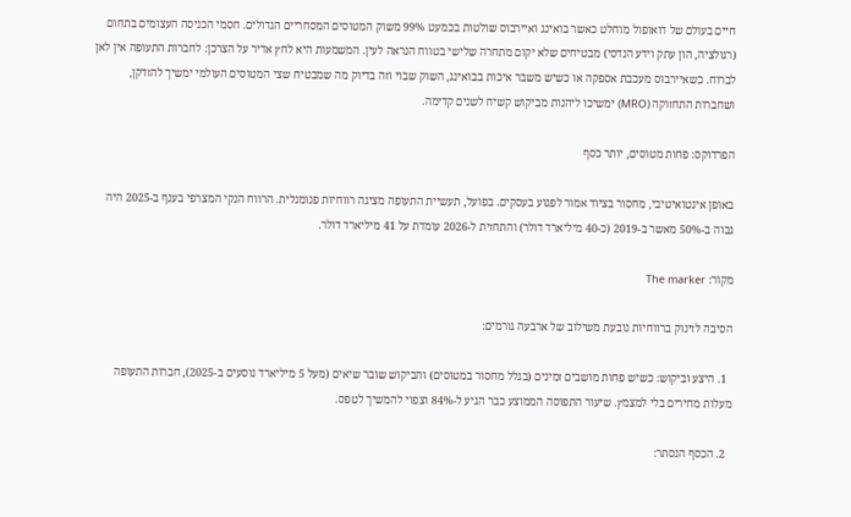חיים בעולם של דואופול מוחלט כאשר בואינג ואיירבוס שולטות בכמעט 99% משוק המטוסים המסחריים הגדולים. חסמי הכניסה העצומים בתחום (רגולציה, הון עתק וידע הנדסי) מבטיחים שלא יקום מתחרה שלישי בטווח הנראה לעין. המשמעות היא לחץ אדיר על הצרכן: לחברות התעופה אין לאן לברוח. כשאיירבוס מעכבת אספקה או כשיש משבר איכות בבואינג, השוק שבוי וזה בדיוק מה שמבטיח שצי המטוסים העולמי ימשיך להזדקן, ושחברות התחזוקה (MRO) ימשיכו ליהנות מביקוש קשיח לשנים קדימה.

הפרדוקס: פחות מטוסים, יותר כסף

באופן אינטואיטיבי, מחסור בציוד אמור לפגוע בעסקים. בפועל, תעשיית התעופה מציגה רווחיות פנומנלית. הרווח הנקי המצרפי בענף ב-2025 היה גבוה ב-50% מאשר ב-2019 (כ-40 מיליארד דולר) והתחזית ל-2026 עומדת על 41 מיליארד דולר.

מקור: The marker

הסיבה לזינוק ברווחיות נובעת משילוב של ארבעה גורמים:

  1. היצע וביקוש: כשיש פחות מושבים זמינים (בגלל מחסור במטוסים) והביקוש שובר שיאים (מעל 5 מיליארד נוסעים ב-2025), חברות התעופה מעלות מחירים בלי למצמץ. שיעור התפוסה הממוצע כבר הגיע ל-84% וצפוי להמשיך לטפס.

  2. הכסף הנסתר: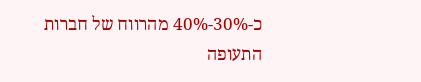כ-30%-40% מהרווח של חברות התעופה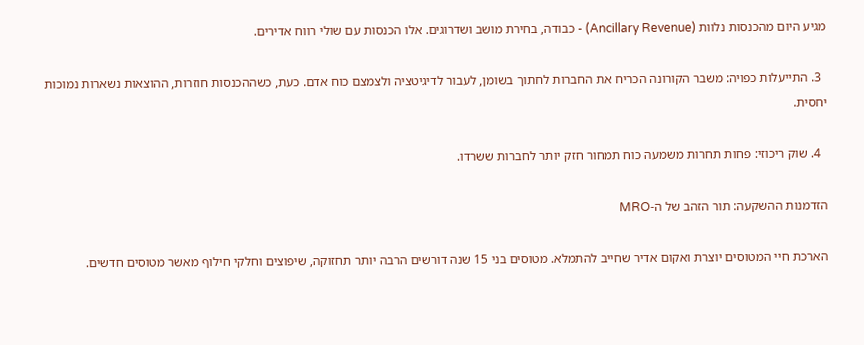מגיע היום מהכנסות נלוות (Ancillary Revenue) - כבודה, בחירת מושב ושדרוגים. אלו הכנסות עם שולי רווח אדירים.

  3. התייעלות כפויה: משבר הקורונה הכריח את החברות לחתוך בשומן, לעבור לדיגיטציה ולצמצם כוח אדם. כעת, כשההכנסות חוזרות, ההוצאות נשארות נמוכות יחסית.

  4. שוק ריכוזי: פחות תחרות משמעה כוח תמחור חזק יותר לחברות ששרדו.

הזדמנות ההשקעה: תור הזהב של ה-MRO

הארכת חיי המטוסים יוצרת ואקום אדיר שחייב להתמלא. מטוסים בני 15 שנה דורשים הרבה יותר תחזוקה, שיפוצים וחלקי חילוף מאשר מטוסים חדשים.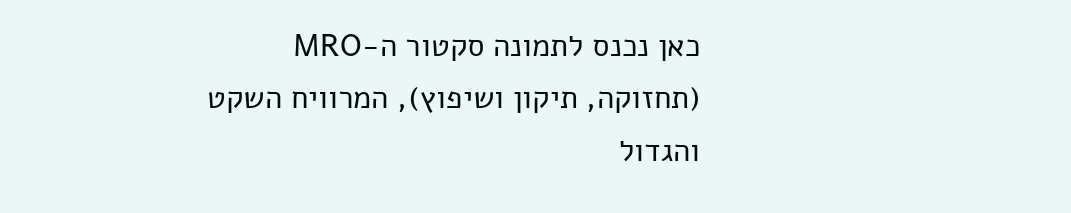כאן נכנס לתמונה סקטור ה-MRO (תחזוקה, תיקון ושיפוץ), המרוויח השקט והגדול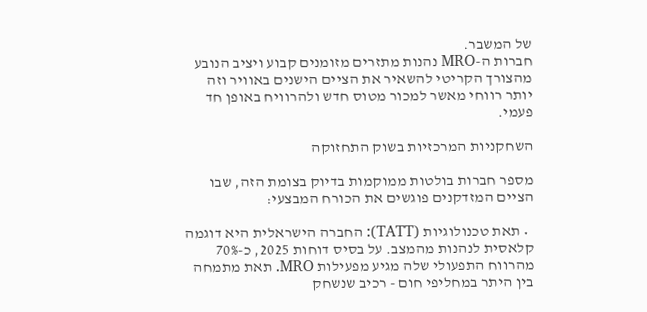של המשבר.
חברות ה-MRO נהנות מתזרים מזומנים קבוע ויציב הנובע מהצורך הקריטי להשאיר את הציים הישנים באוויר וזה יותר רווחי מאשר למכור מטוס חדש ולהרוויח באופן חד פעמי.

השחקניות המרכזיות בשוק התחזוקה

מספר חברות בולטות ממוקמות בדיוק בצומת הזה, שבו הציים המזדקנים פוגשים את הכורח המבצעי:

  • תאת טכנולוגיות (TATT): החברה הישראלית היא דוגמה קלאסית לנהנות מהמצב. על בסיס דוחות 2025, כ-70% מהרווח התפעולי שלה מגיע מפעילות MRO. תאת מתמחה בין היתר במחליפי חום - רכיב שנשחק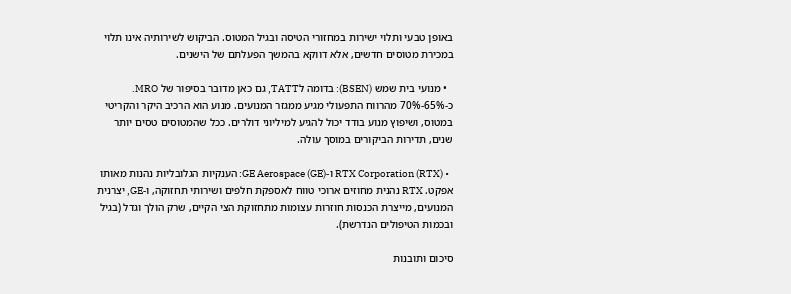באופן טבעי ותלוי ישירות במחזורי הטיסה ובגיל המטוס. הביקוש לשירותיה אינו תלוי במכירת מטוסים חדשים, אלא דווקא בהמשך הפעלתם של הישנים.

  • מנועי בית שמש (BSEN): בדומה לTATT, גם כאן מדובר בסיפור של MRO. כ-65%-70% מהרווח התפעולי מגיע ממגזר המנועים. מנוע הוא הרכיב היקר והקריטי במטוס, ושיפוץ מנוע בודד יכול להגיע למיליוני דולרים. ככל שהמטוסים טסים יותר שנים, תדירות הביקורים במוסך עולה.

  • (RTX Corporation (RTX ו-(GE Aerospace (GE: הענקיות הגלובליות נהנות מאותו אפקט. RTX נהנית מחוזים ארוכי טווח לאספקת חלפים ושירותי תחזוקה, ו-GE, יצרנית המנועים, מייצרת הכנסות חוזרות עצומות מתחזוקת הצי הקיים, שרק הולך וגדל (בגיל ובכמות הטיפולים הנדרשת).

סיכום ותובנות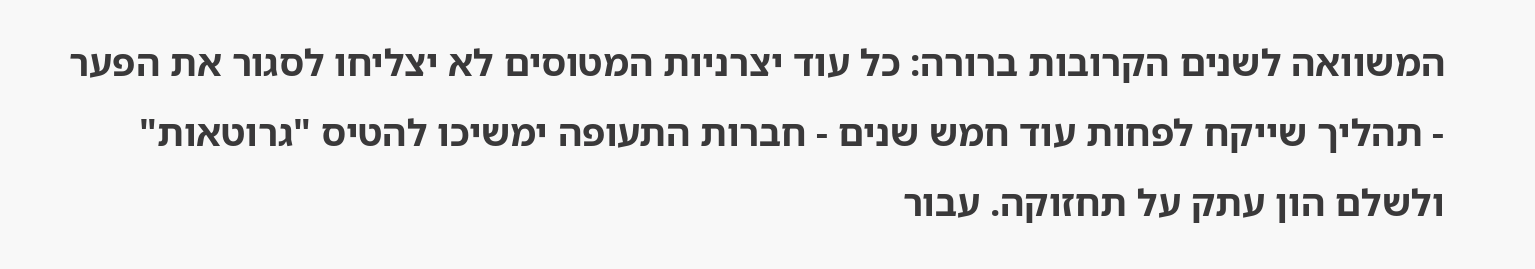המשוואה לשנים הקרובות ברורה: כל עוד יצרניות המטוסים לא יצליחו לסגור את הפער - תהליך שייקח לפחות עוד חמש שנים - חברות התעופה ימשיכו להטיס "גרוטאות" ולשלם הון עתק על תחזוקה. עבור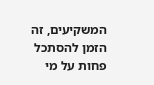המשקיעים, זה הזמן להסתכל פחות על מי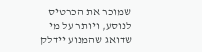שמוכר את הכרטיס לנוסע, ויותר על מי שדואג שהמנוע יידלק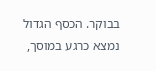בבוקר. הכסף הגדול נמצא כרגע במוסך,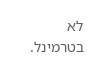לא בטרמינל.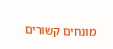מונחים קשורים